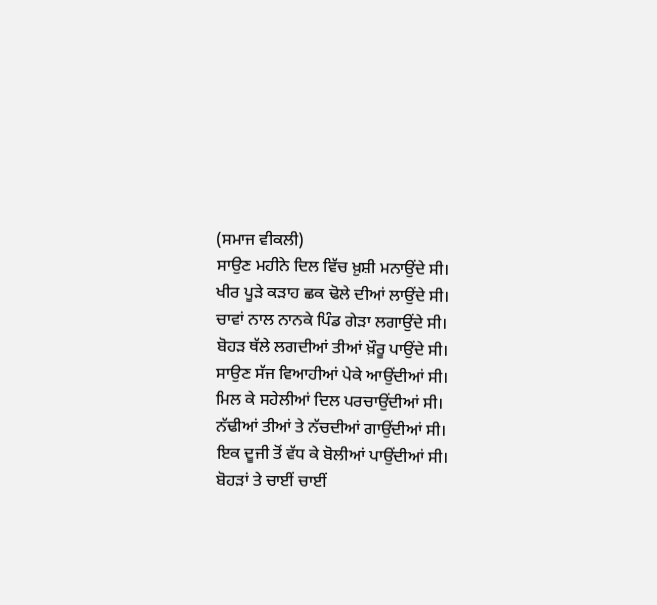(ਸਮਾਜ ਵੀਕਲੀ)
ਸਾਉਣ ਮਹੀਨੇ ਦਿਲ ਵਿੱਚ ਖ਼ੁਸ਼ੀ ਮਨਾਉਂਦੇ ਸੀ।
ਖੀਰ ਪੂੜੇ ਕੜਾਹ ਛਕ ਢੋਲੇ ਦੀਆਂ ਲਾਉਂਦੇ ਸੀ।
ਚਾਵਾਂ ਨਾਲ ਨਾਨਕੇ ਪਿੰਡ ਗੇੜਾ ਲਗਾਉਂਦੇ ਸੀ।
ਬੋਹੜ ਥੱਲੇ ਲਗਦੀਆਂ ਤੀਆਂ ਖ਼ੌਰੂ ਪਾਉਂਦੇ ਸੀ।
ਸਾਉਣ ਸੱਜ ਵਿਆਹੀਆਂ ਪੇਕੇ ਆਉਂਦੀਆਂ ਸੀ।
ਮਿਲ ਕੇ ਸਹੇਲੀਆਂ ਦਿਲ ਪਰਚਾਉਂਦੀਆਂ ਸੀ।
ਨੱਢੀਆਂ ਤੀਆਂ ਤੇ ਨੱਚਦੀਆਂ ਗਾਉਂਦੀਆਂ ਸੀ।
ਇਕ ਦੂਜੀ ਤੋਂ ਵੱਧ ਕੇ ਬੋਲੀਆਂ ਪਾਉਂਦੀਆਂ ਸੀ।
ਬੋਹੜਾਂ ਤੇ ਚਾਈਂ ਚਾਈਂ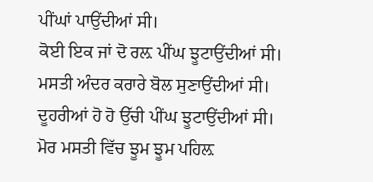ਪੀਂਘਾਂ ਪਾਉਂਦੀਆਂ ਸੀ।
ਕੋਈ ਇਕ ਜਾਂ ਦੋ ਰਲ਼ ਪੀਂਘ ਝੂਟਾਉਂਦੀਆਂ ਸੀ।
ਮਸਤੀ ਅੰਦਰ ਕਰਾਰੇ ਬੋਲ ਸੁਣਾਉਂਦੀਆਂ ਸੀ।
ਦੂਹਰੀਆਂ ਹੋ ਹੋ ਉੱਚੀ ਪੀਂਘ ਝੂਟਾਉਂਦੀਆਂ ਸੀ।
ਮੋਰ ਮਸਤੀ ਵਿੱਚ ਝੂਮ ਝੂਮ ਪਹਿਲ਼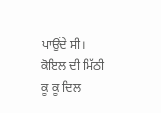ਪਾਉਂਦੇ ਸੀ।
ਕੋਇਲ ਦੀ ਮਿੱਠੀ ਕੂ ਕੂ ਦਿਲ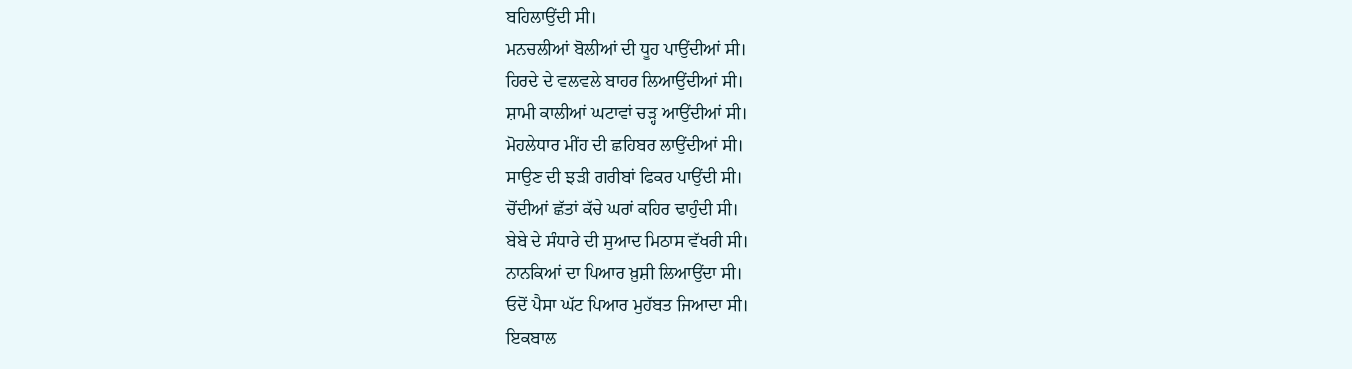ਬਹਿਲਾਉਂਦੀ ਸੀ।
ਮਨਚਲੀਆਂ ਬੋਲੀਆਂ ਦੀ ਧੂਹ ਪਾਉਂਦੀਆਂ ਸੀ।
ਹਿਰਦੇ ਦੇ ਵਲਵਲੇ ਬਾਹਰ ਲਿਆਉਂਦੀਆਂ ਸੀ।
ਸ਼ਾਮੀ ਕਾਲੀਆਂ ਘਟਾਵਾਂ ਚੜ੍ਹ ਆਉਂਦੀਆਂ ਸੀ।
ਮੋਹਲੇਧਾਰ ਮੀਂਹ ਦੀ ਛਹਿਬਰ ਲਾਉਂਦੀਆਂ ਸੀ।
ਸਾਉਣ ਦੀ ਝੜੀ ਗਰੀਬਾਂ ਫਿਕਰ ਪਾਉਂਦੀ ਸੀ।
ਚੋਂਦੀਆਂ ਛੱਤਾਂ ਕੱਚੇ ਘਰਾਂ ਕਹਿਰ ਢਾਹੁੰਦੀ ਸੀ।
ਬੇਬੇ ਦੇ ਸੰਧਾਰੇ ਦੀ ਸੁਆਦ ਮਿਠਾਸ ਵੱਖਰੀ ਸੀ।
ਨਾਨਕਿਆਂ ਦਾ ਪਿਆਰ ਖ਼ੁਸ਼ੀ ਲਿਆਉਂਦਾ ਸੀ।
ਓਦੋਂ ਪੈਸਾ ਘੱਟ ਪਿਆਰ ਮੁਹੱਬਤ ਜਿਆਦਾ ਸੀ।
ਇਕਬਾਲ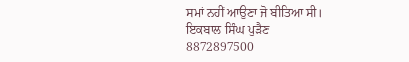ਸਮਾਂ ਨਹੀਂ ਆਉਣਾ ਜੋ ਬੀਤਿਆ ਸੀ।
ਇਕਬਾਲ ਸਿੰਘ ਪੁੜੈਣ
8872897500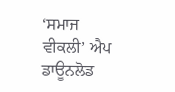‘ਸਮਾਜ ਵੀਕਲੀ’ ਐਪ ਡਾਊਨਲੋਡ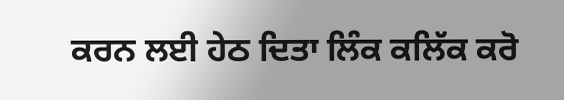ਕਰਨ ਲਈ ਹੇਠ ਦਿਤਾ ਲਿੰਕ ਕਲਿੱਕ ਕਰੋ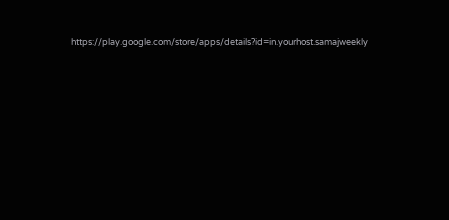https://play.google.com/store/apps/details?id=in.yourhost.samajweekly